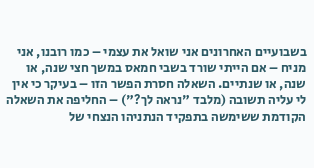בשבועיים האחרונים אני שואל את עצמי – כמו רובנו, אני מניח – אם הייתי שורד בשבי חמאס במשך חצי שנה, או שנה, או שנתיים. השאלה חסרת הפשר הזו – בעיקר כי אין לי עליה תשובה (מלבד "נראה לך?") – החליפה את השאלה הקודמת ששימשה בתפקיד הנתניהו הנצחי של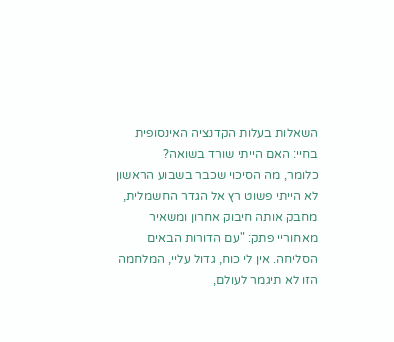השאלות בעלות הקדנציה האינסופית בחיי: האם הייתי שורד בשואה?
כלומר, מה הסיכוי שכבר בשבוע הראשון לא הייתי פשוט רץ אל הגדר החשמלית, מחבק אותה חיבוק אחרון ומשאיר מאחוריי פתק: "עם הדורות הבאים הסליחה. אין לי כוח, גדול עליי, המלחמה הזו לא תיגמר לעולם,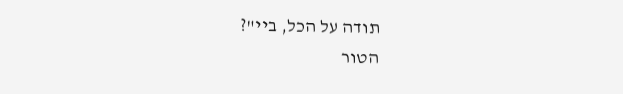תודה על הכל, ביי"?
הטור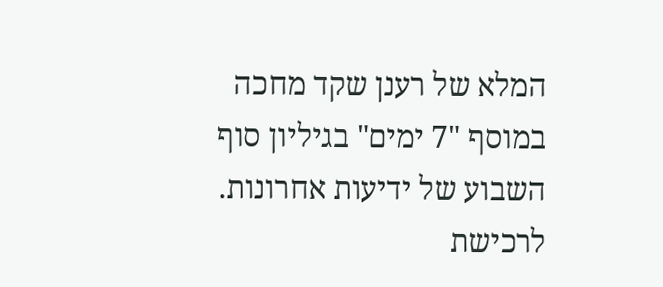המלא של רענן שקד מחכה במוסף "7 ימים" בגיליון סוף השבוע של ידיעות אחרונות. לרכישת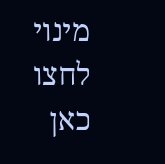מינוי לחצו כאן